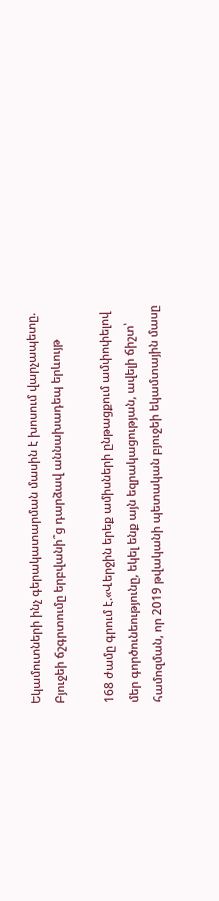Եկամուտների ինչ գերակատարման մասին է խոսում վարչապետը. Բյուջեի ճշգրտումը երբվանի՞ց դարձավ աննախադեպ երևույթ

168 ժամը գրում է.«Վերջին երեք ամիսների ընթացքում ամփոփելով մեր գործունեությունը, եկել ենք այն եզրակացության, ավելի ճիշտ՝ համոզման, որ 2019 թվականի պետական բյուջեի եկամտային մասը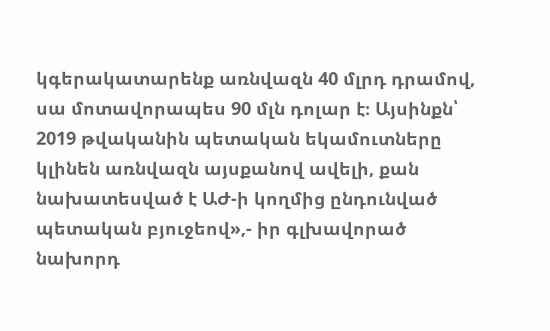կգերակատարենք առնվազն 40 մլրդ դրամով, սա մոտավորապես 90 մլն դոլար է։ Այսինքն՝ 2019 թվականին պետական եկամուտները կլինեն առնվազն այսքանով ավելի, քան նախատեսված է ԱԺ-ի կողմից ընդունված պետական բյուջեով»,- իր գլխավորած նախորդ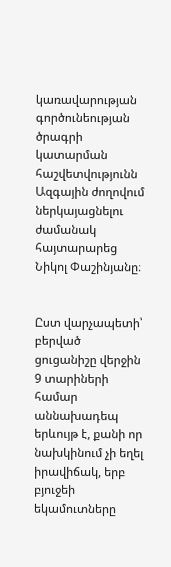կառավարության գործունեության ծրագրի կատարման հաշվետվությունն Ազգային ժողովում ներկայացնելու ժամանակ հայտարարեց Նիկոլ Փաշինյանը։


Ըստ վարչապետի՝ բերված ցուցանիշը վերջին 9 տարիների համար աննախադեպ երևույթ է, քանի որ նախկինում չի եղել իրավիճակ, երբ բյուջեի եկամուտները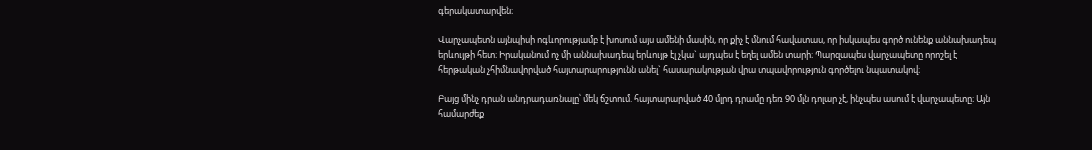գերակատարվեն։

Վարչապետն այնպիսի ոգևորությամբ է խոսում այս ամենի մասին, որ քիչ է մնում հավատաս, որ իսկապես գործ ունենք աննախադեպ երևույթի հետ։ Իրականում ոչ մի աննախադեպ երևույթ էլ չկա` այդպես է եղել ամեն տարի։ Պարզապես վարչապետը որոշել է հերթական չհիմնավորված հայտարարությունն անել` հասարակության վրա տպավորություն գործելու նպատակով։

Բայց մինչ դրան անդրադառնալը՝ մեկ ճշտում. հայտարարված 40 մլրդ դրամը դեռ 90 մլն դոլար չէ, ինչպես ասում է վարչապետը։ Այն համարժեք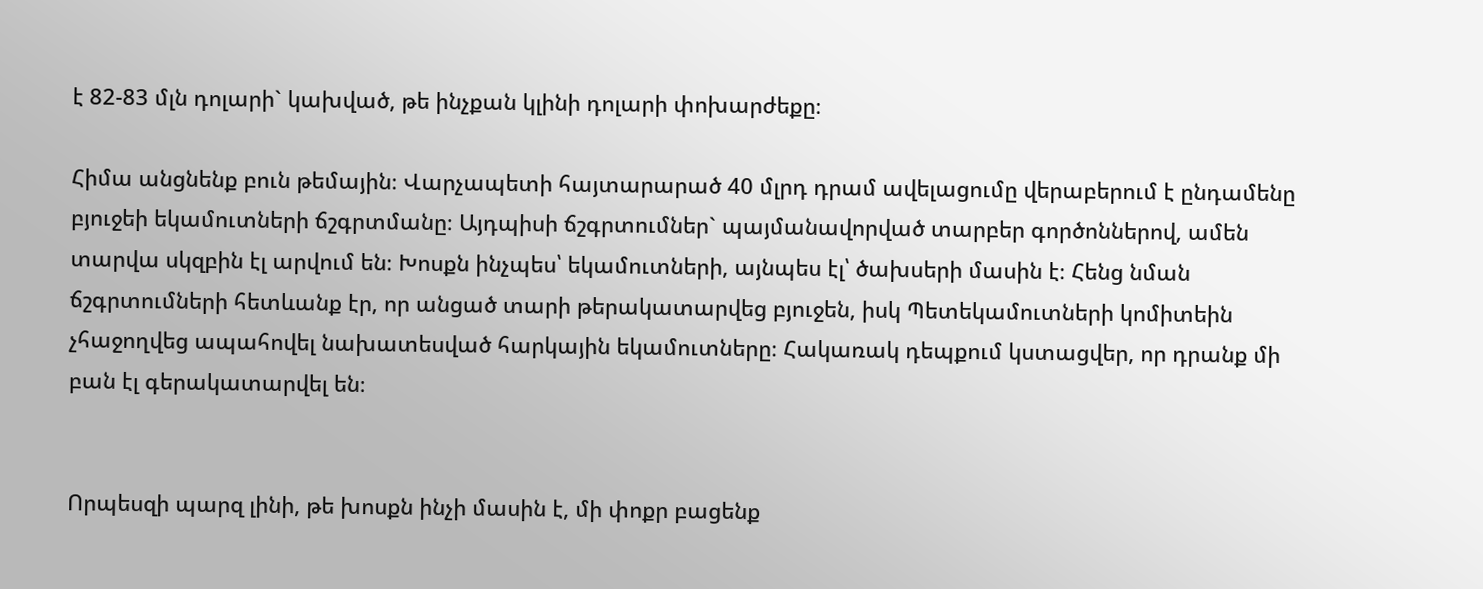է 82-83 մլն դոլարի` կախված, թե ինչքան կլինի դոլարի փոխարժեքը։

Հիմա անցնենք բուն թեմային։ Վարչապետի հայտարարած 40 մլրդ դրամ ավելացումը վերաբերում է ընդամենը բյուջեի եկամուտների ճշգրտմանը։ Այդպիսի ճշգրտումներ` պայմանավորված տարբեր գործոններով, ամեն տարվա սկզբին էլ արվում են։ Խոսքն ինչպես՝ եկամուտների, այնպես էլ՝ ծախսերի մասին է։ Հենց նման ճշգրտումների հետևանք էր, որ անցած տարի թերակատարվեց բյուջեն, իսկ Պետեկամուտների կոմիտեին չհաջողվեց ապահովել նախատեսված հարկային եկամուտները։ Հակառակ դեպքում կստացվեր, որ դրանք մի բան էլ գերակատարվել են։


Որպեսզի պարզ լինի, թե խոսքն ինչի մասին է, մի փոքր բացենք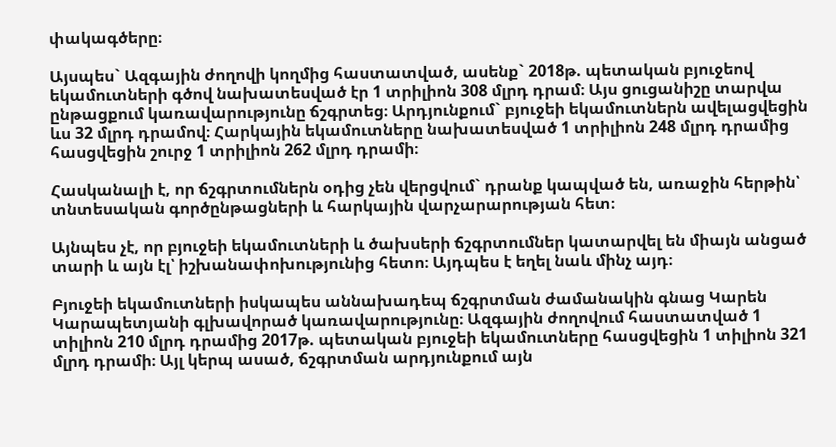փակագծերը։

Այսպես` Ազգային ժողովի կողմից հաստատված, ասենք` 2018թ. պետական բյուջեով եկամուտների գծով նախատեսված էր 1 տրիլիոն 308 մլրդ դրամ։ Այս ցուցանիշը տարվա ընթացքում կառավարությունը ճշգրտեց։ Արդյունքում` բյուջեի եկամուտներն ավելացվեցին ևս 32 մլրդ դրամով։ Հարկային եկամուտները նախատեսված 1 տրիլիոն 248 մլրդ դրամից հասցվեցին շուրջ 1 տրիլիոն 262 մլրդ դրամի։

Հասկանալի է, որ ճշգրտումներն օդից չեն վերցվում` դրանք կապված են, առաջին հերթին՝ տնտեսական գործընթացների և հարկային վարչարարության հետ։

Այնպես չէ, որ բյուջեի եկամուտների և ծախսերի ճշգրտումներ կատարվել են միայն անցած տարի և այն էլ՝ իշխանափոխությունից հետո։ Այդպես է եղել նաև մինչ այդ։

Բյուջեի եկամուտների իսկապես աննախադեպ ճշգրտման ժամանակին գնաց Կարեն Կարապետյանի գլխավորած կառավարությունը։ Ազգային ժողովում հաստատված 1 տիլիոն 210 մլրդ դրամից 2017թ. պետական բյուջեի եկամուտները հասցվեցին 1 տիլիոն 321 մլրդ դրամի։ Այլ կերպ ասած, ճշգրտման արդյունքում այն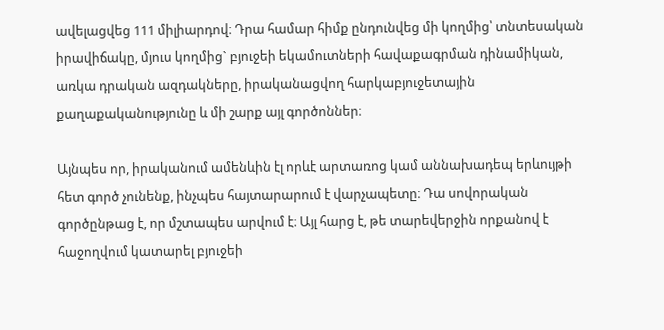ավելացվեց 111 միլիարդով։ Դրա համար հիմք ընդունվեց մի կողմից՝ տնտեսական իրավիճակը, մյուս կողմից` բյուջեի եկամուտների հավաքագրման դինամիկան, առկա դրական ազդակները, իրականացվող հարկաբյուջետային քաղաքականությունը և մի շարք այլ գործոններ։

Այնպես որ, իրականում ամենևին էլ որևէ արտառոց կամ աննախադեպ երևույթի հետ գործ չունենք, ինչպես հայտարարում է վարչապետը։ Դա սովորական գործընթաց է, որ մշտապես արվում է։ Այլ հարց է, թե տարեվերջին որքանով է հաջողվում կատարել բյուջեի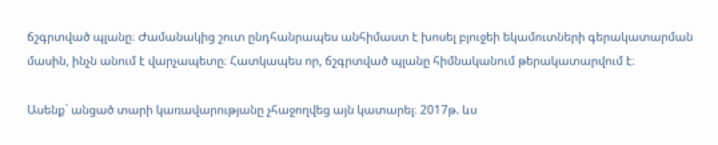ճշգրտված պլանը։ Ժամանակից շուտ ընդհանրապես անհիմաստ է խոսել բյուջեի եկամուտների գերակատարման մասին, ինչն անում է վարչապետը։ Հատկապես որ, ճշգրտված պլանը հիմնականում թերակատարվում է։

Ասենք` անցած տարի կառավարությանը չհաջողվեց այն կատարել։ 2017թ. ևս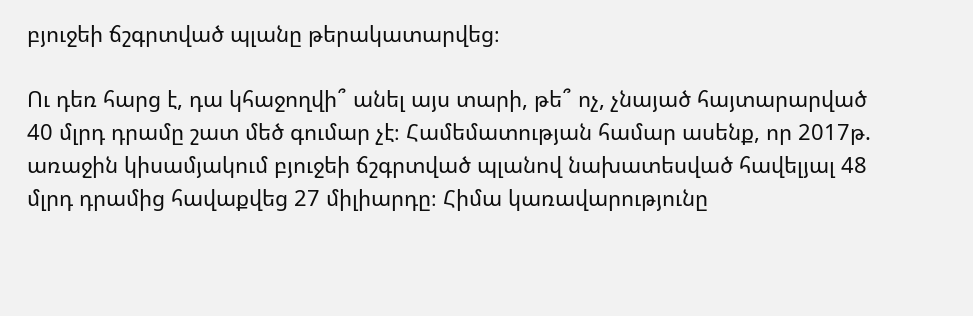բյուջեի ճշգրտված պլանը թերակատարվեց։

Ու դեռ հարց է, դա կհաջողվի՞ անել այս տարի, թե՞ ոչ, չնայած հայտարարված 40 մլրդ դրամը շատ մեծ գումար չէ։ Համեմատության համար ասենք, որ 2017թ. առաջին կիսամյակում բյուջեի ճշգրտված պլանով նախատեսված հավելյալ 48 մլրդ դրամից հավաքվեց 27 միլիարդը։ Հիմա կառավարությունը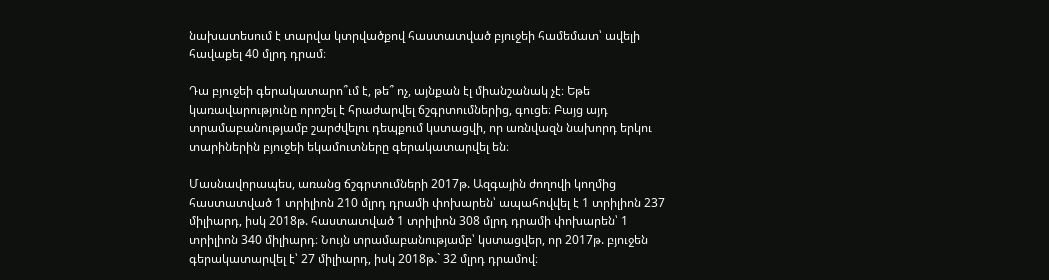նախատեսում է տարվա կտրվածքով հաստատված բյուջեի համեմատ՝ ավելի հավաքել 40 մլրդ դրամ։

Դա բյուջեի գերակատարո՞ւմ է, թե՞ ոչ, այնքան էլ միանշանակ չէ։ Եթե կառավարությունը որոշել է հրաժարվել ճշգրտումներից, գուցե։ Բայց այդ տրամաբանությամբ շարժվելու դեպքում կստացվի, որ առնվազն նախորդ երկու տարիներին բյուջեի եկամուտները գերակատարվել են։

Մասնավորապես, առանց ճշգրտումների 2017թ. Ազգային ժողովի կողմից հաստատված 1 տրիլիոն 210 մլրդ դրամի փոխարեն՝ ապահովվել է 1 տրիլիոն 237 միլիարդ, իսկ 2018թ. հաստատված 1 տրիլիոն 308 մլրդ դրամի փոխարեն՝ 1 տրիլիոն 340 միլիարդ։ Նույն տրամաբանությամբ՝ կստացվեր, որ 2017թ. բյուջեն գերակատարվել է՝ 27 միլիարդ, իսկ 2018թ.` 32 մլրդ դրամով։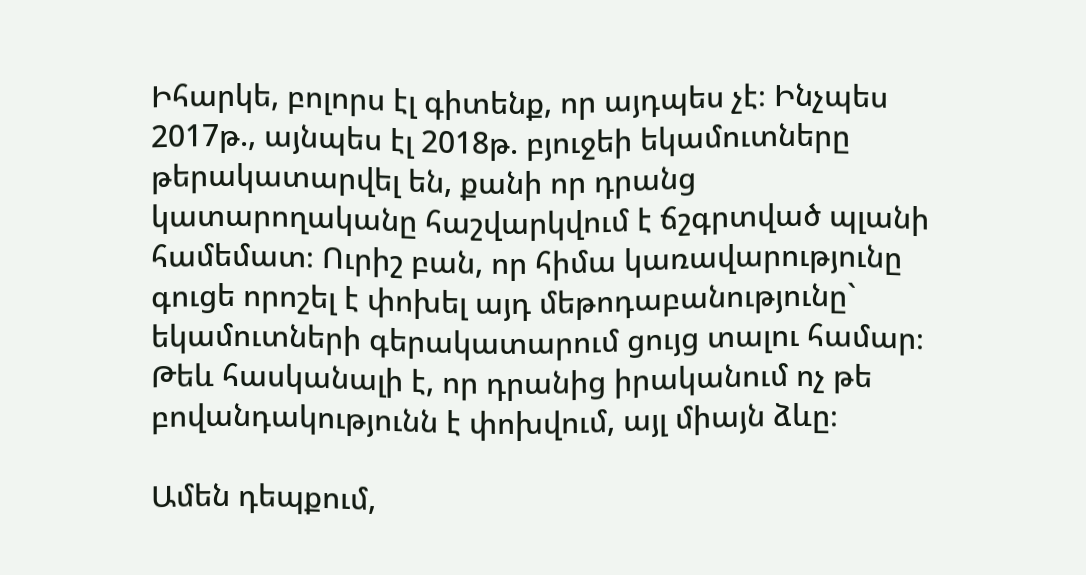Իհարկե, բոլորս էլ գիտենք, որ այդպես չէ։ Ինչպես 2017թ., այնպես էլ 2018թ. բյուջեի եկամուտները թերակատարվել են, քանի որ դրանց կատարողականը հաշվարկվում է ճշգրտված պլանի համեմատ։ Ուրիշ բան, որ հիմա կառավարությունը գուցե որոշել է փոխել այդ մեթոդաբանությունը` եկամուտների գերակատարում ցույց տալու համար։ Թեև հասկանալի է, որ դրանից իրականում ոչ թե բովանդակությունն է փոխվում, այլ միայն ձևը։

Ամեն դեպքում,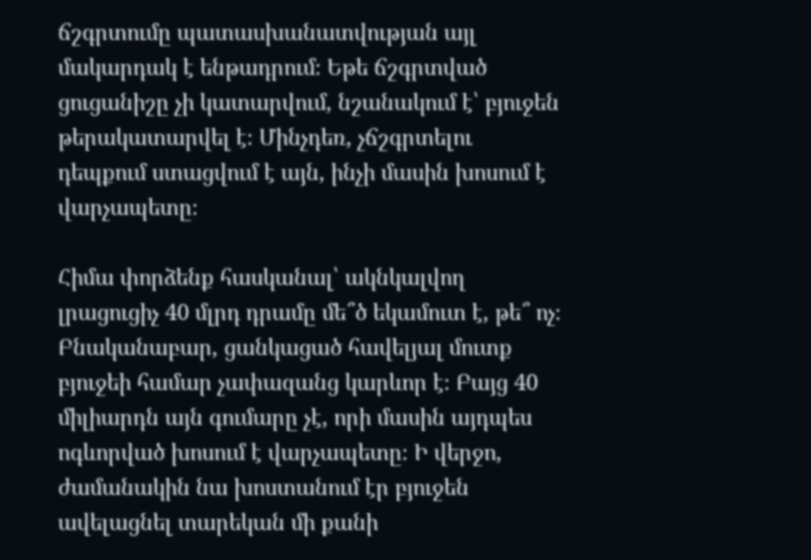ճշգրտումը պատասխանատվության այլ մակարդակ է ենթադրում։ Եթե ճշգրտված ցուցանիշը չի կատարվում, նշանակում է՝ բյուջեն թերակատարվել է։ Մինչդեռ, չճշգրտելու դեպքում ստացվում է այն, ինչի մասին խոսում է վարչապետը։

Հիմա փորձենք հասկանալ՝ ակնկալվող լրացուցիչ 40 մլրդ դրամը մե՞ծ եկամուտ է, թե՞ ոչ։ Բնականաբար, ցանկացած հավելյալ մուտք բյուջեի համար չափազանց կարևոր է։ Բայց 40 միլիարդն այն գումարը չէ, որի մասին այդպես ոգևորված խոսում է վարչապետը։ Ի վերջո, ժամանակին նա խոստանում էր բյուջեն ավելացնել տարեկան մի քանի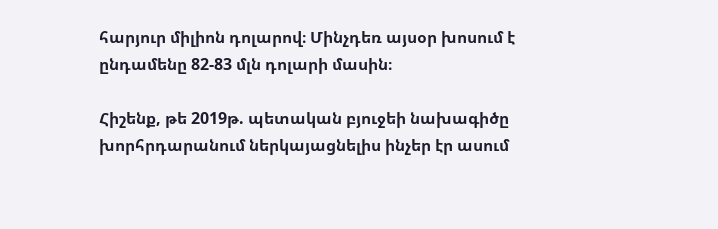հարյուր միլիոն դոլարով։ Մինչդեռ այսօր խոսում է ընդամենը 82-83 մլն դոլարի մասին։

Հիշենք, թե 2019թ. պետական բյուջեի նախագիծը խորհրդարանում ներկայացնելիս ինչեր էր ասում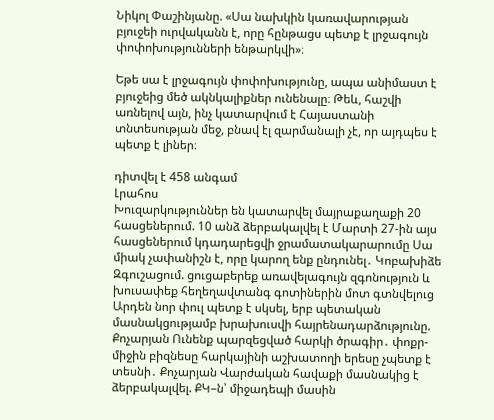Նիկոլ Փաշինյանը. «Սա նախկին կառավարության բյուջեի ուրվականն է, որը հընթացս պետք է լրջագույն փոփոխությունների ենթարկվի»։

Եթե սա է լրջագույն փոփոխությունը, ապա անիմաստ է բյուջեից մեծ ակնկալիքներ ունենալը։ Թեև, հաշվի առնելով այն, ինչ կատարվում է Հայաստանի տնտեսության մեջ, բնավ էլ զարմանալի չէ, որ այդպես է պետք է լիներ։

դիտվել է 458 անգամ
Լրահոս
Խուզարկություններ են կատարվել մայրաքաղաքի 20 հասցեներում. 10 անձ ձերբակալվել է Մարտի 27-ին այս հասցեներում կդադարեցվի ջրամատակարարումը Սա միակ չափանիշն է, որը կարող ենք ընդունել․ Կոբախիձե Զգուշացում. ցուցաբերեք առավելագույն զգոնություն և խուսափեք հեղեղավտանգ գոտիներին մոտ գտնվելուց Արդեն նոր փուլ պետք է սկսել, երբ պետական մասնակցությամբ խրախուսվի հայրենադարձությունը. Քոչարյան Ունենք պարզեցված հարկի ծրագիր․ փոքր-միջին բիզնեսը հարկայինի աշխատողի երեսը չպետք է տեսնի․ Քոչարյան Վարժական հավաքի մասնակից է ձերբակալվել. ՔԿ–ն՝ միջադեպի մասին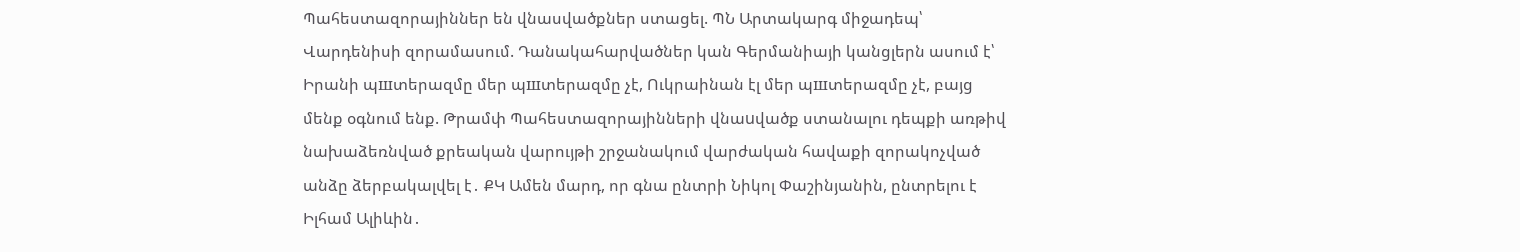Պահեստազորայիններ են վնասվածքներ ստացել. ՊՆ Արտակարգ միջադեպ՝ Վարդենիսի զորամասում. Դանակահարվածներ կան Գերմանիայի կանցլերն ասում է՝ Իրանի պшտերազմը մեր պшտերազմը չէ, Ուկրաինան էլ մեր պшտերազմը չէ, բայց մենք օգնում ենք. Թրամփ Պահեստազորայինների վնաuվածք ստանալու դեպքի առթիվ նախաձեռնված քրեական վարույթի շրջանակում վարժական հավաքի զորակոչված անձը ձերբակալվել է․ ՔԿ Ամեն մարդ, որ գնա ընտրի Նիկոլ Փաշինյանին, ընտրելու է Իլհամ Ալիևին․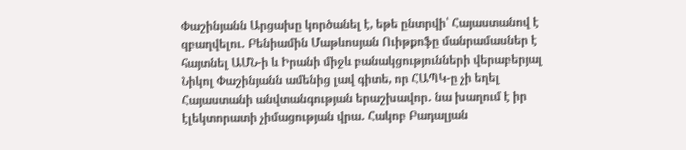Փաշինյանն Արցախը կործանել է, եթե ընտրվի՝ Հայաստանով է զբաղվելու․ Բենիամին Մաթևոսյան Ուիթքոֆը մանրամասներ է հայտնել ԱՄՆ-ի և Իրանի միջև բանակցությունների վերաբերյալ Նիկոլ Փաշինյանն ամենից լավ գիտե, որ ՀԱՊԿ-ը չի եղել Հայաստանի անվտանգության երաշխավոր․ նա խաղում է իր էլեկտորատի չիմացության վրա․ Հակոբ Բադալյան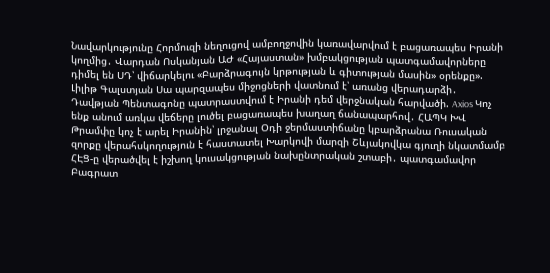Նավարկությունը Հորմուզի նեղուցով ամբողջովին կառավարվում է բացառապես Իրանի կողմից․ Վարդան Ոսկանյան ԱԺ «Հայաստան» խմբակցության պատգամավորները դիմել են ՍԴ՝ վիճարկելու «Բարձրագույն կրթության և գիտության մասին» օրենքը». Լիլիթ Գալստյան Սա պարզապես միջոցների վատնում է՝ առանց վերադարձի․ Դավթյան Պենտագոնը պատրաստվում է Իրանի դեմ վերջնական հարվածի. Axios Կոչ ենք անում առկա վեճերը լուծել բացառապես խաղաղ ճանապարհով․ ՀԱՊԿ ԽՎ Թրամփը կոչ է արել Իրանին՝ լրջանալ Օդի ջերմաստիճանը կբարձրանա Ռուսական զորքը վերահսկողություն է հաստատել Խարկովի մարզի Շևյակովկա գյուղի նկատմամբ ՀԷՑ-ը վերածվել է իշխող կուսակցության նախընտրական շտաբի․ պատգամավոր Բագրատ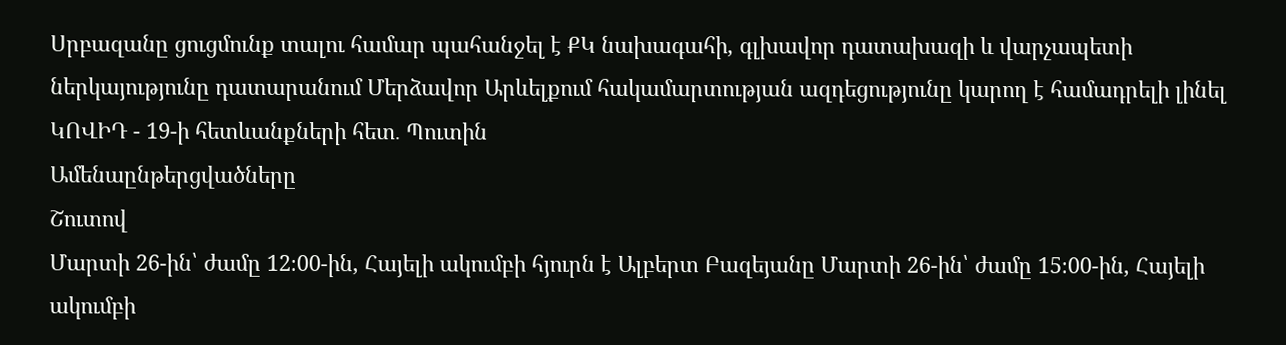Սրբազանը ցուցմունք տալու համար պահանջել է ՔԿ նախագահի, գլխավոր դատախազի և վարչապետի ներկայությունը դատարանում Մերձավոր Արևելքում հակամարտության ազդեցությունը կարող է համադրելի լինել ԿՈՎԻԴ - 19-ի հետևանքների հետ․ Պուտին
Ամենաընթերցվածները
Շուտով
Մարտի 26-ին՝ ժամը 12։00-ին, Հայելի ակումբի հյուրն է Ալբերտ Բազեյանը Մարտի 26-ին՝ ժամը 15։00-ին, Հայելի ակումբի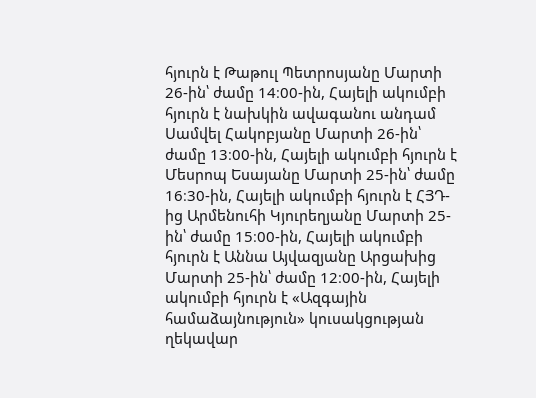հյուրն է Թաթուլ Պետրոսյանը Մարտի 26-ին՝ ժամը 14։00-ին, Հայելի ակումբի հյուրն է նախկին ավագանու անդամ Սամվել Հակոբյանը Մարտի 26-ին՝ ժամը 13։00-ին, Հայելի ակումբի հյուրն է Մեսրոպ Եսայանը Մարտի 25-ին՝ ժամը 16։30-ին, Հայելի ակումբի հյուրն է ՀՅԴ-ից Արմենուհի Կյուրեղյանը Մարտի 25-ին՝ ժամը 15։00-ին, Հայելի ակումբի հյուրն է Աննա Այվազյանը Արցախից Մարտի 25-ին՝ ժամը 12։00-ին, Հայելի ակումբի հյուրն է «Ազգային համաձայնություն» կուսակցության ղեկավար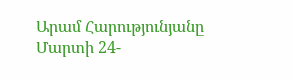Արամ Հարությունյանը Մարտի 24-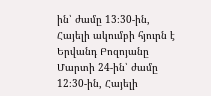ին՝ ժամը 13։30-ին, Հայելի ակումբի հյուրն է Երվանդ Բոզոյանը Մարտի 24-ին՝ ժամը 12։30-ին, Հայելի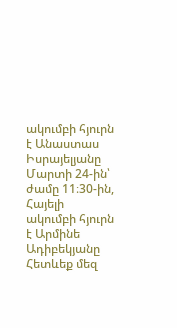ակումբի հյուրն է Անաստաս Իսրայելյանը Մարտի 24-ին՝ ժամը 11։30-ին, Հայելի ակումբի հյուրն է Արմինե Ադիբեկյանը
Հետևեք մեզ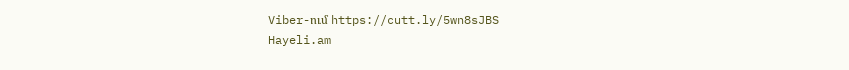Viber-ում https://cutt.ly/5wn8sJBS
Hayeli.am